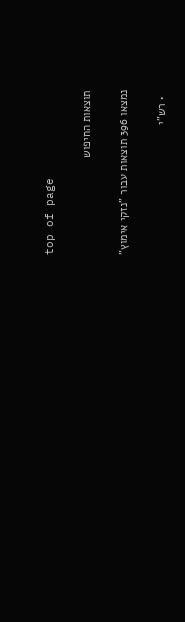top of page

תוצאות החיפוש

נמצאו 396 תוצאות עבור "נזקי אימוץ"

  • רש"י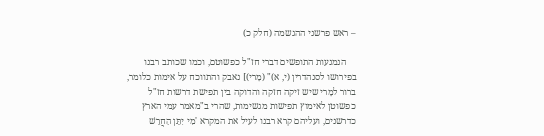– ראש פרשני ההגשמה (חלק כ)

    הנמנעות התופשים דברי חז"ל כפשוטם, וכמו שכותב רבנו בפירושו לסנהדרין (י, א)" (מָרי)] נאבק והתווכח על אימות כלומר, ברור למָרי שיש זיקה חזקה והדוקה בין תפישת דרשות חז"ל כפשוטן לאימוץ תפישות מגשימות, שהרי ב"מאמר עמי הארץ כדרשנים, ועליהם קרא רבנו לעיל את המקרא 'מִי יִתֵּן הַחֲרֵשׁ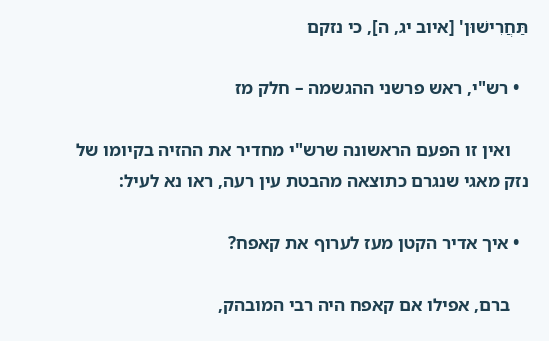תַּחֲרִישׁוּן' [איוב יג, ה], כי נזקם

  • רש"י, ראש פרשני ההגשמה – חלק מז

    ואין זו הפעם הראשונה שרש"י מחדיר את ההזיה בקיומו של נזק מאגי שנגרם כתוצאה מהבטת עין רעה, ראו נא לעיל:

  • איך אדיר הקטן מעז לערוף את קאפח?

    ברם, אפילו אם קאפח היה רבי המובהק,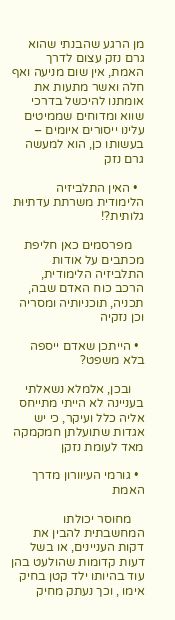מן הרגע שהבנתי שהוא גרם נזק עצום לדרך האמת, אין שום מניעה ואף חלה ואשר מתעות את אומתנו להיכשל בדרכי שווא ומדוחים שממיטים עלינו ייסורים איומים – בעשותו כן, הוא למעשה גרם נזק

  • האין התלביזיה הלימודית משרתת עדתיוּת גלותית?!

    מפרסמים כאן חליפת מכתבים על אודות התלביזיה הלימודית, הרכב כוח האדם שבה, תכניה, תוכניותיה ומסריה וכן נזקיה

  • הייתכן שאדם ייספה בלא משפט?

    ובכן, אלמלא נשאלתי בעניינה לא הייתי מתייחס אליה כלל ועיקר, כי יש אגדות שתועלתן חמקמקה מאד לעומת נזקן

  • גורמי העיוורון מדרך האמת

    מחוסר יכולתו המחשבתית להבין את דקות העניינים, או בשל דעות קדומות שהולעט בהן עוד בהיותו ילד קטן בחיק אימו , וכך נעתק מחיק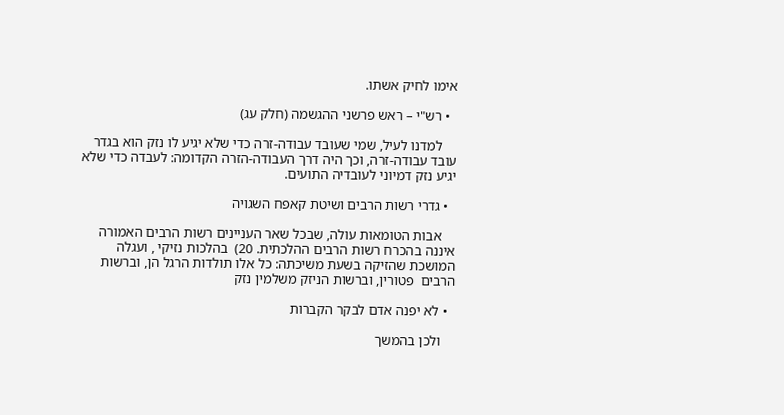אימו לחיק אשתו.

  • רש"י – ראש פרשני ההגשמה (חלק עג)

    למדנו לעיל, שמי שעובד עבודה-זרה כדי שלא יגיע לו נזק הוא בגדר עובד עבודה-זרה, וכך היה דרך העבודה-הזרה הקדומה: לעבדה כדי שלא יגיע נזק דמיוני לעובדיה התועים.

  • גדרי רשות הרבים ושיטת קאפח השגויה

    אבות הטומאות עולה, שבכל שאר העניינים רשות הרבים האמורה איננה בהכרח רשות הרבים ההלכתית. 20)  בהלכות נזיקי , ועגלה המושכת שהזיקה בשעת משיכתה: כל אלו תולדות הרגל הן, וברשות הרבים  פטורין, וברשות הניזק משלמין נזק

  • לא יפנה אדם לבקר הקברות

    ולכן בהמשך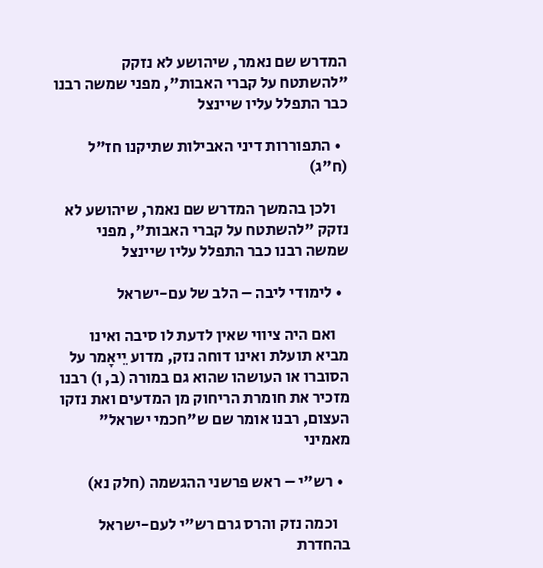המדרש שם נאמר, שיהושע לא נזקק "להשתטח על קברי האבות", מפני שמשה רבנו כבר התפלל עליו שיינצל

  • התפוררות דיני האבילות שתיקנו חז"ל (ח"ג)

    ולכן בהמשך המדרש שם נאמר, שיהושע לא נזקק "להשתטח על קברי האבות", מפני שמשה רבנו כבר התפלל עליו שיינצל

  • לימודי ליבה – הלב של עם-ישראל

    ואם היה ציווי שאין לדעת לו סיבה ואינו מביא תועלת ואינו דוחה נזק, מדוע יֵיאָמר על הסוברו או העושהו שהוא גם במורה (ב, ו) רבנו מזכיר את חומרת הריחוק מן המדעים ואת נזקו העצום, רבנו אומר שם ש"חכמי ישראל" מאמיני

  • רש"י – ראש פרשני ההגשמה (חלק נא)

    וכמה נזק והרס גרם רש"י לעם-ישראל בהחדרת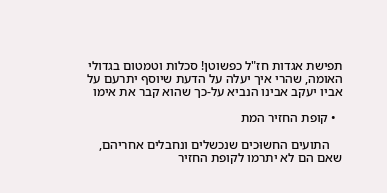תפישת אגדות חז"ל כפשוטן! סכלות וטמטום בגדולי האומה, שהרי איך יעלה על הדעת שיוסף יתרעם על אביו יעקב אבינו הנביא על-כך שהוא קבר את אימו

  • קופת החזיר המת

    התועים החשוּכים שנכשלים ונחבלים אחריהם, שאם הם לא יתרמו לקופת החזיר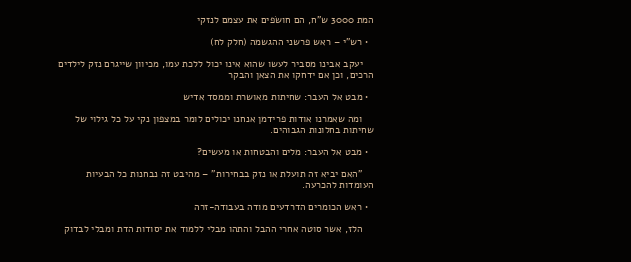המת 3000 ש"ח, הם חושׂפים את עצמם לנזקי

  • רש"י – ראש פרשני ההגשמה (חלק לח)

    יעקב אבינו מסביר לעשו שהוא אינו יכול ללכת עמו, מכיוון שייגרם נזק לילדים הרכים, וכן אם ידחקו את הצאן והבקר

  • מבט אל העבר: שחיתות מאושרת וממסד אדיש

    ומה שאמרנו אודות פרידמן אנחנו יכולים לומר במצפון נקי על כל גילוי של שחיתות בחלונות הגבוהים.

  • מבט אל העבר: מלים והבטחות או מעשים?

    "האם יביא זה תועלת או נזק בבחירות" – מהיבט זה נבחנות כל הבעיות העומדות להכרעה.

  • ראש הכומרים הדרדעים מודה בעבודה-זרה

    הלז, אשר סוטה אחרי ההבל והתהו מבלי ללמוד את יסודות הדת ומבלי לבדוק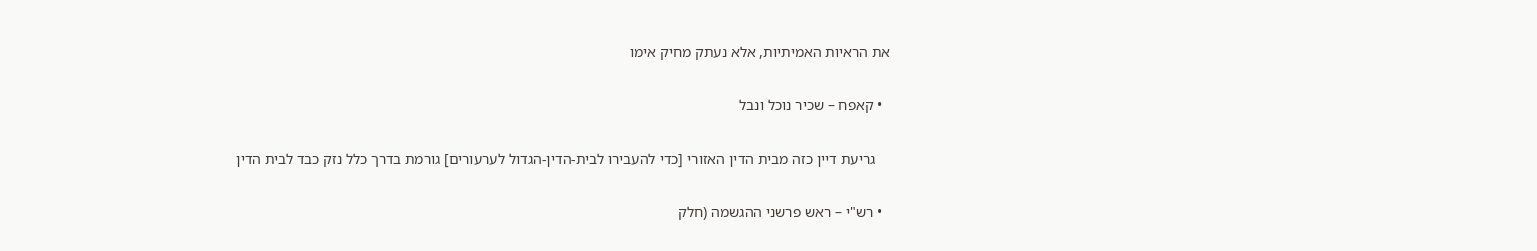את הראיות האמיתיות, אלא נעתק מחיק אימו

  • קאפח – שכיר נוכל ונבל

    גריעת דיין כזה מבית הדין האזורי [כדי להעבירו לבית-הדין-הגדול לערעורים] גורמת בדרך כלל נזק כבד לבית הדין

  • רש"י – ראש פרשני ההגשמה (חלק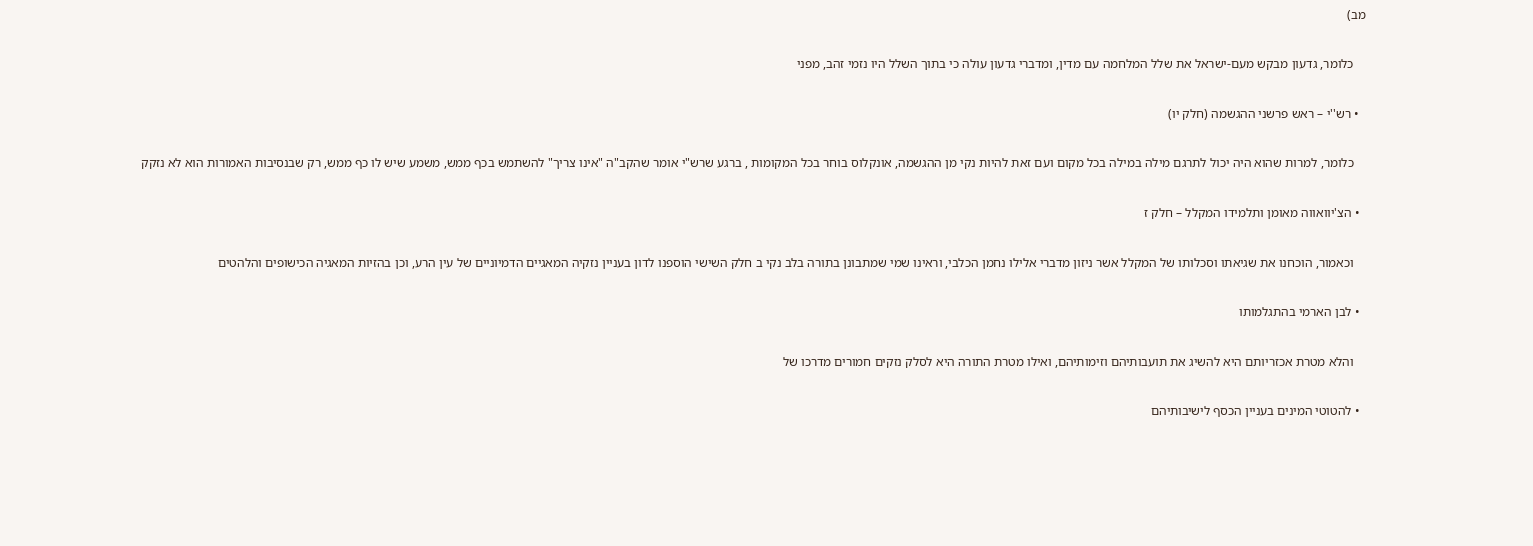מב)

    כלומר, גדעון מבקש מעם-ישראל את שלל המלחמה עם מדין, ומדברי גדעון עולה כי בתוך השלל היו נזמי זהב, מפני

  • רש''י – ראש פרשני ההגשמה (חלק יו)

    כלומר, למרות שהוא היה יכול לתרגם מילה במילה בכל מקום ועם זאת להיות נקי מן ההגשמה, אונקלוס בוחר בכל המקומות , ברגע שרש"י אומר שהקב"ה "אינו צריך" להשתמש בכף ממש, משמע שיש לו כף ממש, רק שבנסיבות האמורות הוא לא נזקק

  • הצ'יוואווה מאומן ותלמידו המקלל – חלק ז

    וכאמור, הוכחנו את שגיאתו וסכלותו של המקלל אשר ניזון מדברי אלילו נחמן הכלבי, וראינו שמי שמתבונן בתורה בלב נקי ב חלק השישי הוספנו לדון בעניין נזקיה המאגיים הדמיוניים של עין הרע, וכן בהזיות המאגיה הכישופים והלהטים

  • לבן הארמי בהתגלמותו

    והלא מטרת אכזריותם היא להשיג את תועבותיהם וזימותיהם, ואילו מטרת התורה היא לסלק נזקים חמורים מדרכו של

  • להטוטי המינים בעניין הכסף לישיבותיהם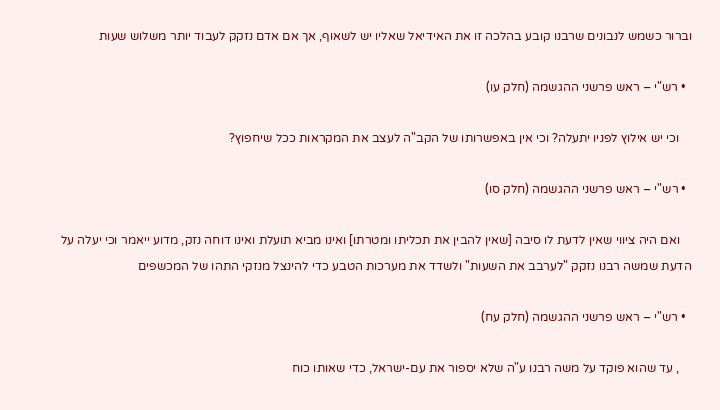וברור כשמש לנבונים שרבנו קובע בהלכה זו את האידיאל שאליו יש לשאוף, אך אם אדם נזקק לעבוד יותר משלוש שעות

  • רש"י – ראש פרשני ההגשמה (חלק עו)

    וכי יש אילוץ לפניו יתעלה? וכי אין באפשרותו של הקב"ה לעצב את המקראות ככל שיחפוץ?

  • רש"י – ראש פרשני ההגשמה (חלק סו)

    ואם היה ציווי שאין לדעת לו סיבה [שאין להבין את תכליתו ומטרתו] ואינו מביא תועלת ואינו דוחה נזק, מדוע ייאמר וכי יעלה על הדעת שמשה רבנו נזקק "לערבב את השעות" ולשדד את מערכות הטבע כדי להינצל מנזקי התהו של המכשפים

  • רש"י – ראש פרשני ההגשמה (חלק עח)

    , עד שהוא פוקד על משה רבנו ע"ה שלא יספור את עם-ישראל, כדי שאותו כוח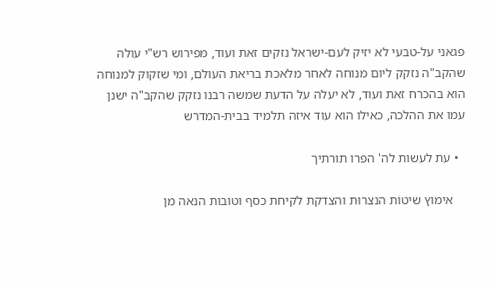פגאני על-טבעי לא יזיק לעם-ישראל נזקים זאת ועוד, מפירוש רש"י עולה שהקב"ה נזקק ליום מנוחה לאחר מלאכת בריאת העולם, ומי שזקוק למנוחה הוא בהכרח זאת ועוד, לא יעלה על הדעת שמשה רבנו נזקק שהקב"ה ישנן עמו את ההלכה, כאילו הוא עוד איזה תלמיד בבית-המדרש

  • עת לעשות לה' הפרו תורתיך

    אימוץ שיטוֹת הנצרוּת והצדקת לקיחת כסף וטובות הנאה מן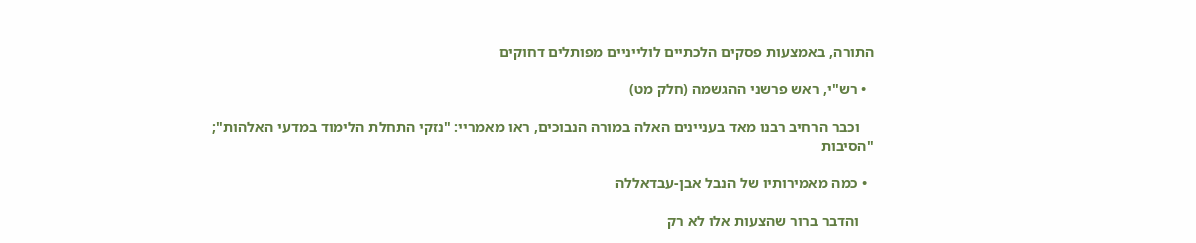התורה, באמצעות פסקים הלכתיים לולייניים מפותלים דחוקים

  • רש"י, ראש פרשני ההגשמה (חלק מט)

    וכבר הרחיב רבנו מאד בעניינים האלה במורה הנבוכים, ראו מאמריי: "נזקי התחלת הלימוד במדעי האלהות"; "הסיבות

  • כמה מאמירותיו של הנבל אבן-עבדאללה

    והדבר ברור שהצעות אלו לא רק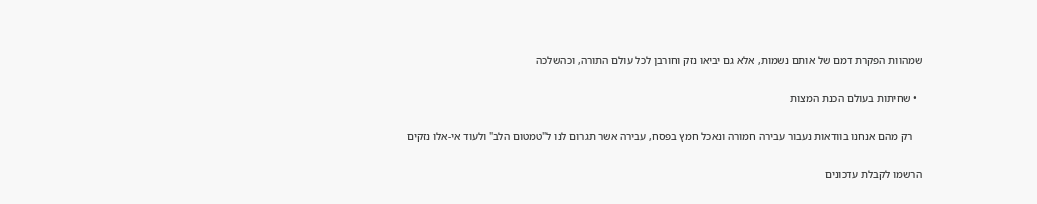שמהוות הפקרת דמם של אותם נשמות, אלא גם יביאו נזק וחורבן לכל עולם התורה, וכהשלכה

  • שחיתות בעולם הכנת המצות

    רק מהם אנחנו בוודאות נעבור עבירה חמורה ונאכל חמץ בפסח, עבירה אשר תגרום לנו ל"טמטום הלב" ולעוד אי-אלו נזקים

הרשמו לקבלת עדכונים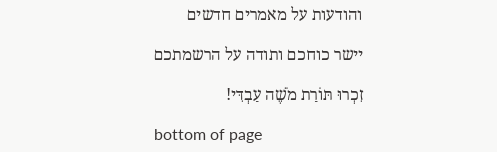והודעות על מאמרים חדשים

יישר כוחכם ותודה על הרשמתכם

זִכְרוּ תּוֹרַת מֹשֶׁה עַבְדִּי!

bottom of page